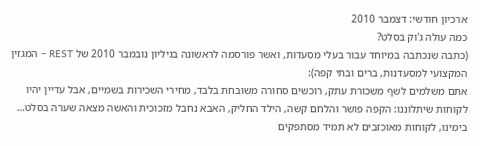ארכיון חודשי: דצמבר 2010
כמה עולה ג'וק בסלט?
(כתבה שנכתבה במיוחד עבור בעלי מסעדות, ואשר פורסמה לראשונה בגיליון נובמבר 2010 של REST – המגזין המקצועי למסעדנות, ברים ובתי קפה):
אתם משלמים לשף משכורת עתק, רוכשים סחורה משובחת בלבד, מחירי השכירות בשמיים, אבל עדיין יהיו לקוחות שיתלוננו: הקפה פושר והלחם קשה, הילד החליק, האבא נחבל מזכוכית והאשה מצאה שערה בסלט…
בימינו, לקוחות מאוכזבים לא תמיד מסתפקים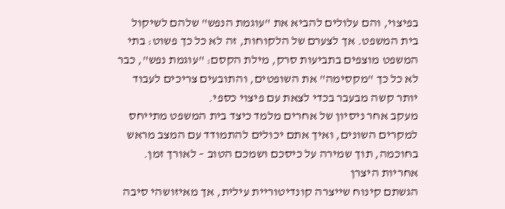בפיצוי, והם עלולים להביא את "עוגמת הנפש" שלהם לשיקול בית המשפט. אך לצערם של הלקוחות, זה לא כל כך פשוט: בתי המשפט מוצפים בתביעות סרק, מילת הקסם: "עוגמת נפש", כבר לא כל כך "מקסימה" את השופטים, והתובעים צריכים לעבוד יותר קשה מבעבר בכדי לצאת עם פיצוי כספי.
מעקב אחר ניסיון של אחרים מלמד כיצד בית המשפט מתייחס למקרים השונים, ואיך אתם יכולים להתמודד עם המצב מראש בחוכמה, תוך שמירה על כיסכם ושמכם הטוב – לאורך זמן.
אחריות היצרן
הגשתם קינוח שייצרה קונדיטוריית עילית, אך מאיזושהי סיבה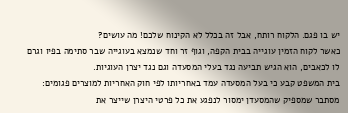יש בו פגם. הלקוח רותח, אבל זה בכלל לא הקינוח שלכם! מה עושים?
כאשר לקוח הזמין עוגייה בבית הקפה, וגוף זר וחד שנמצא בעוגייה שבר סתימה בפיו וגרם לו לכאבים, הוא הגיש תביעה נגד בעלי המסעדה וגם נגד יצרן העוגיות.
בית המשפט קבע כי בעל המסעדה עמד באחריותו לפי חוק האחריות למוצרים פגומים: מסתבר שמספיק שהמסעדן ימסור לנפגע את כל פרטי היצרן שייצר את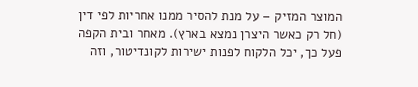המוצר המזיק – על מנת להסיר ממנו אחריות לפי דין (חל רק כאשר היצרן נמצא בארץ). מאחר ובית הקפה פעל כך, יכל הלקוח לפנות ישירות לקונדיטור, וזה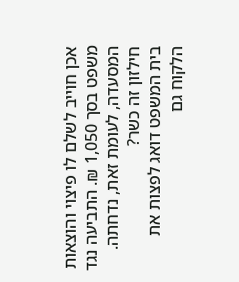אכן חוייב לשלם לו פיצוי והוצאות משפט בסך 1,050 ₪. התביעה נגד המסעדה, לעומת זאת, נדחתה.
חילזון זה כשר?
בית המשפט דואג לפצות את הלקוח גם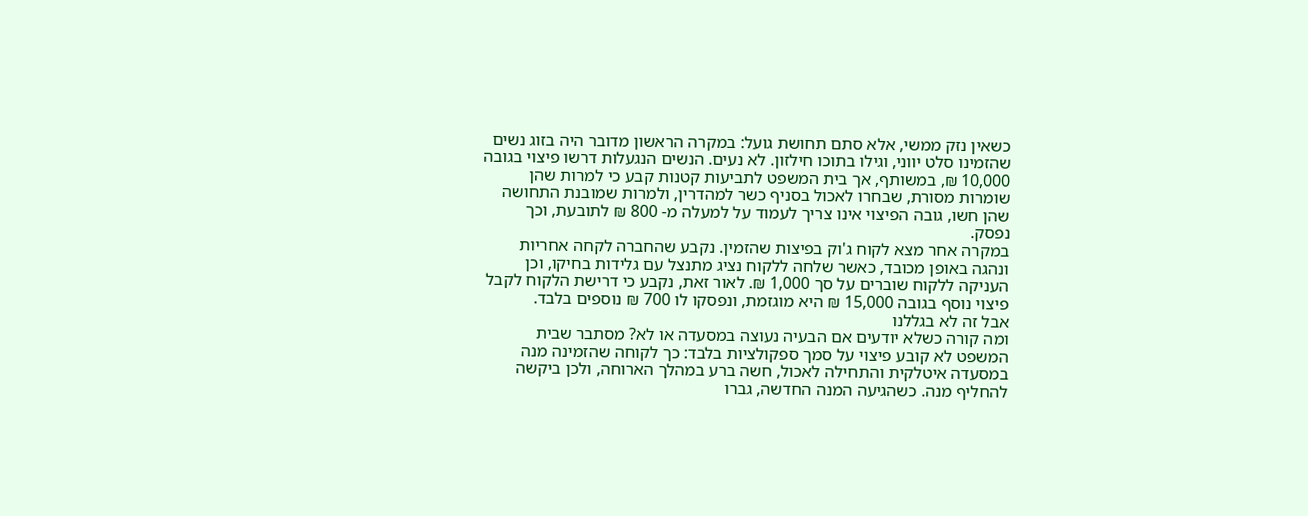כשאין נזק ממשי, אלא סתם תחושת גועל: במקרה הראשון מדובר היה בזוג נשים שהזמינו סלט יווני, וגילו בתוכו חילזון. לא נעים. הנשים הנגעלות דרשו פיצוי בגובה 10,000 ₪, במשותף, אך בית המשפט לתביעות קטנות קבע כי למרות שהן שומרות מסורת, שבחרו לאכול בסניף כשר למהדרין, ולמרות שמובנת התחושה שהן חשו, גובה הפיצוי אינו צריך לעמוד על למעלה מ- 800 ₪ לתובעת, וכך נפסק.
במקרה אחר מצא לקוח ג'וק בפיצות שהזמין. נקבע שהחברה לקחה אחריות ונהגה באופן מכובד, כאשר שלחה ללקוח נציג מתנצל עם גלידות בחיקו, וכן העניקה ללקוח שוברים על סך 1,000 ₪. לאור זאת, נקבע כי דרישת הלקוח לקבל פיצוי נוסף בגובה 15,000 ₪ היא מוגזמת, ונפסקו לו 700 ₪ נוספים בלבד.
אבל זה לא בגללנו
ומה קורה כשלא יודעים אם הבעיה נעוצה במסעדה או לא? מסתבר שבית המשפט לא קובע פיצוי על סמך ספקולציות בלבד: כך לקוחה שהזמינה מנה במסעדה איטלקית והתחילה לאכול, חשה ברע במהלך הארוחה, ולכן ביקשה להחליף מנה. כשהגיעה המנה החדשה, גברו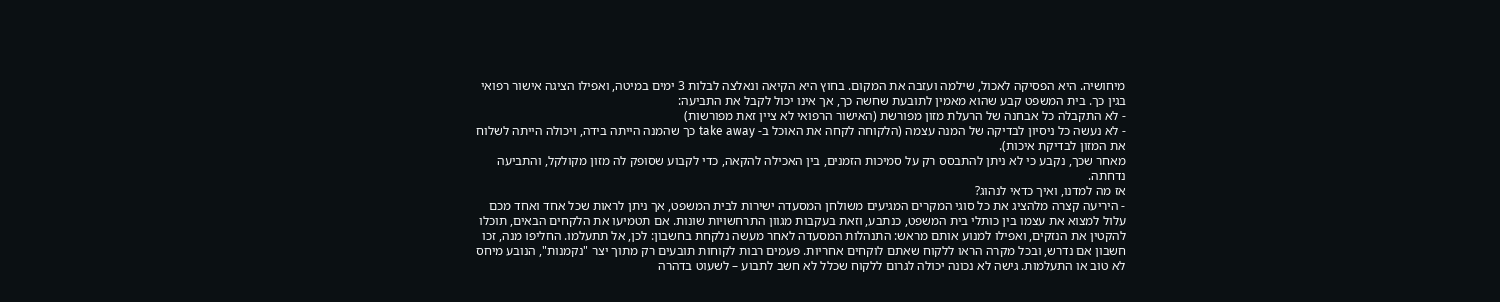מיחושיה. היא הפסיקה לאכול, שילמה ועזבה את המקום. בחוץ היא הקיאה ונאלצה לבלות 3 ימים במיטה, ואפילו הציגה אישור רפואי בגין כך. בית המשפט קבע שהוא מאמין לתובעת שחשה כך, אך אינו יכול לקבל את התביעה:
- לא התקבלה כל אבחנה של הרעלת מזון מפורשת (האישור הרפואי לא ציין זאת מפורשות)
- לא נעשה כל ניסיון לבדיקה של המנה עצמה (הלקוחה לקחה את האוכל ב- take away כך שהמנה הייתה בידה, ויכולה הייתה לשלוח את המזון לבדיקת איכות).
מאחר שכך, נקבע כי לא ניתן להתבסס רק על סמיכות הזמנים, בין האכילה להקאה, כדי לקבוע שסופק לה מזון מקולקל, והתביעה נדחתה.
אז מה למדנו, ואיך כדאי לנהוג?
- היריעה קצרה מלהציג את כל סוגי המקרים המגיעים משולחן המסעדה ישירות לבית המשפט, אך ניתן לראות שכל אחד ואחד מכם עלול למצוא את עצמו בין כותלי בית המשפט, כנתבע, וזאת בעקבות מגוון התרחשויות שונות. אם תטמיעו את הלקחים הבאים, תוכלו להקטין את הנזקים, ואפילו למנוע אותם מראש: התנהלות המסעדה לאחר מעשה נלקחת בחשבון: לכן, אל תתעלמו. החליפו מנה, זכו חשבון אם נדרש, ובכל מקרה הראו ללקוח שאתם לוקחים אחריות. פעמים רבות לקוחות תובעים רק מתוך יצר "נקמנות", הנובע מיחס לא טוב או התעלמות. גישה לא נכונה יכולה לגרום ללקוח שכלל לא חשב לתבוע – לשעוט בדהרה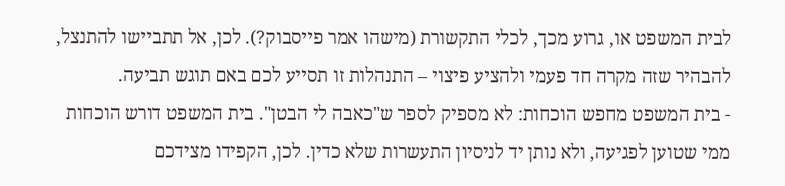לבית המשפט או, גרוע מכך, לכלי התקשורת (מישהו אמר פייסבוק?). לכן, אל תתביישו להתנצל, להבהיר שזה מקרה חד פעמי ולהציע פיצוי – התנהלות זו תסייע לכם באם תוגש תביעה.
- בית המשפט מחפש הוכחות: לא מספיק לספר ש"כאבה לי הבטן". בית המשפט דורש הוכחות ממי שטוען לפגיעה, ולא נותן יד לניסיון התעשרות שלא כדין. לכן, הקפידו מצידכם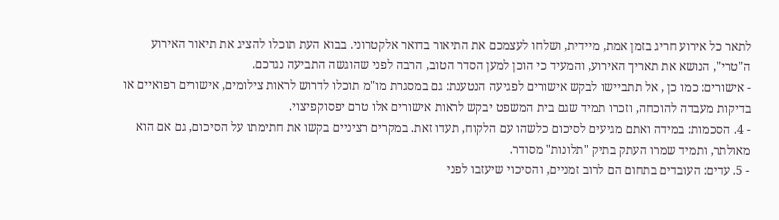לתאר כל אירוע חריג בזמן אמת, מיידית, ושלחו לעצמכם את התיאור בדואר אלקטרוני. בבוא העת תוכלו להציג את תיאור האירוע ה"טרי", הנושא את תאריך האירוע, והמעיד כי הוכן למען הסדר הטוב, הרבה לפני שהוגשה התביעה נגדכם.
- אישורים: כמו כן , אל תתביישו לבקש אישורים לפגיעה הנטענת: גם במסגרת מו"מ תוכלו לדרוש לראות צילומים, אישורים רפואיים או בדיקות מעבדה להוכחה, וזכרו תמיד שגם בית המשפט יבקש לראות אישורים אלו טרם יפסוקפיצוי.
- 4. הסכמות: במידה ואתם מגיעים לסיכום כלשהו עם הלקוח, תעדו זאת. במקרים רציניים בקשו את חתימתו על הסיכום, גם אם הוא מאולתר, ותמיד שמרו העתק בתיק "תלונות" מסודר.
- 5. עדים: העובדים בתחום הם לרוב זמניים, והסיכוי שיעזבו לפני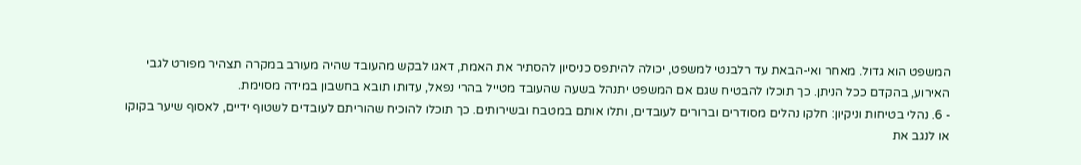המשפט הוא גדול. מאחר ואי-הבאת עד רלבנטי למשפט, יכולה להיתפס כניסיון להסתיר את האמת, דאגו לבקש מהעובד שהיה מעורב במקרה תצהיר מפורט לגבי האירוע, בהקדם ככל הניתן. כך תוכלו להבטיח שגם אם המשפט יתנהל בשעה שהעובד מטייל בהרי נפאל, עדותו תובא בחשבון במידה מסוימת.
- 6. נהלי בטיחות וניקיון: חלקו נהלים מסודרים וברורים לעובדים, ותלו אותם במטבח ובשירותים. כך תוכלו להוכיח שהוריתם לעובדים לשטוף ידיים, לאסוף שיער בקוקו או לנגב את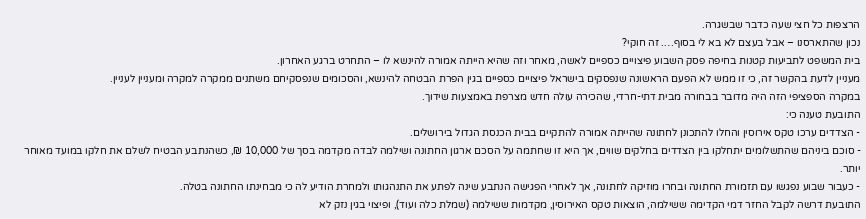הרצפות כל חצי שעה כדבר שבשגרה.
נכון שהתארסנו – אבל בעצם לא בא לי בסוף…. זה חוקי?
בית המשפט לתביעות קטנות בחיפה פסק השבוע פיצויים כספיים לאשה, מאחר וזה שהיא הייתה אמורה להינשא לו – התחרט ברגע האחרון.
מעניין לדעת בהקשר זה, כי זו ממש לא הפעם הראשונה שנפסקים בישראל פיצויים כספיים בגין הפרת הבטחה להינשא, והסכומים שנפסקיחם משתנים ממקרה למקרה ומעניין לעניין.
במקרה הספציפי הזה היה מדובר בבחורה מבית דתי-חרדי, שהכירה עולה חדש מצרפת באמצעות שידוך.
התובעת טענה כי:
- הצדדים ערכו טקס אירוסין והחלו להתכונן לחתונה שהייתה אמורה להתקיים בבית הכנסת הגדול בירושלים.
- סוכם ביניהם שהתשלומים יתחלקו בין הצדדים בחלקים שווים, אך היא זו שחתמה על הסכם ארגון החתונה ושילמה לבדה מקדמה בסך של 10,000 ₪, כשהנתבע הבטיח לשלם את חלקו במועד מאוחר יותר.
- כעבור שבוע נפגשו עם תזמורת החתונה ובחרו מוזיקה לחתונה, אך לאחרי הפגישה הנתבע שינה לפתע את התנהגותו ולמחרת הודיע לה כי מבחינתו החתונה בטלה.
התובעת דרשה לקבל החזר דמי הקדימה ששילמה, הוצאות טקס האירוסין, מקדמות ששילמה (שמלת כלה ועוד), ופיצוי בגין נזק לא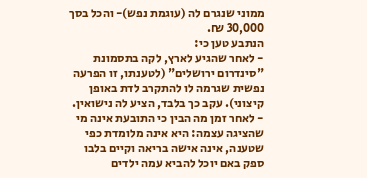ממוני שנגרם לה (עוגמת נפש)- והכל בסך 30,000 ₪.
הנתבע טען כי:
- לאחר שהגיע לארץ, לקה בתסמונת "סינדרום ירושלים" (לטענתו, זו הפרעה נפשית שגרמה לו להתקרב לדת באופן קיצוני). עקב כך בלבד, הציע לה נישואין.
- לאחר זמן מה הבין כי התובעת אינה מי שהציגה עצמה: היא אינה מלומדת כפי שטענה, אינה אישה בריאה וקיים בלבו ספק באם יוכל להביא עמה ילדים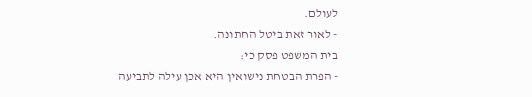לעולם.
- לאור זאת ביטל החתונה.
בית המשפט פסק כי:
- הפרת הבטחת נישואין היא אכן עילה לתביעה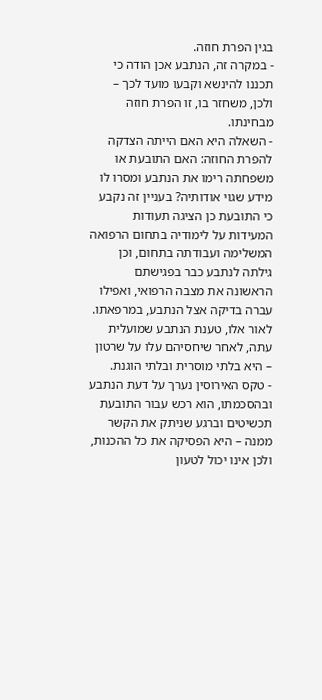בגין הפרת חוזה.
- במקרה זה, הנתבע אכן הודה כי תכננו להינשא וקבעו מועד לכך – ולכן, משחזר בו, זו הפרת חוזה מבחינתו.
- השאלה היא האם הייתה הצדקה להפרת החוזה: האם התובעת או משפחתה רימו את הנתבע ומסרו לו מידע שגוי אודותיה? בעניין זה נקבע כי התובעת כן הציגה תעודות המעידות על לימודיה בתחום הרפואה המשלימה ועבודתה בתחום, וכן גילתה לנתבע כבר בפגישתם הראשונה את מצבה הרפואי, ואפילו עברה בדיקה אצל הנתבע, במרפאתו. לאור אלו, טענת הנתבע שמועלית עתה, לאחר שיחסיהם עלו על שרטון – היא בלתי מוסרית ובלתי הוגנת.
- טקס האירוסין נערך על דעת הנתבע ובהסכמתו, הוא רכש עבור התובעת תכשיטים וברגע שניתק את הקשר ממנה – היא הפסיקה את כל ההכנות, ולכן אינו יכול לטעון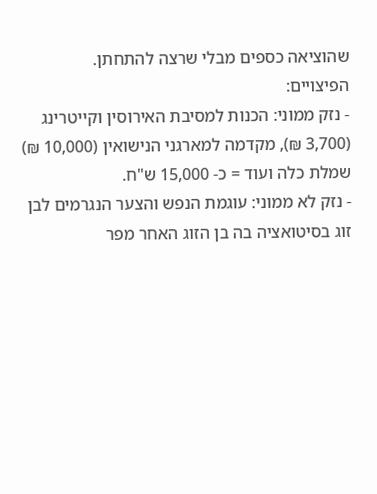שהוציאה כספים מבלי שרצה להתחתן.
הפיצויים:
- נזק ממוני: הכנות למסיבת האירוסין וקייטרינג (3,700 ₪), מקדמה למארגני הנישואין (10,000 ₪) שמלת כלה ועוד = כ- 15,000 ש"ח.
- נזק לא ממוני: עוגמת הנפש והצער הנגרמים לבן זוג בסיטואציה בה בן הזוג האחר מפר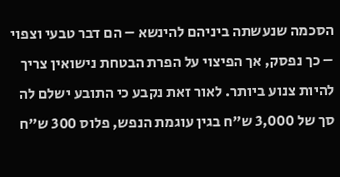הסכמה שנעשתה ביניהם להינשא – הם דבר טבעי וצפוי – כך נפסק, אך הפיצוי על הפרת הבטחת נישואין צריך להיות צנוע ביותר. לאור זאת נקבע כי התובע ישלם לה סך של 3,000 ש"ח בגין עוגמת הנפש, פלוס 300 ש"ח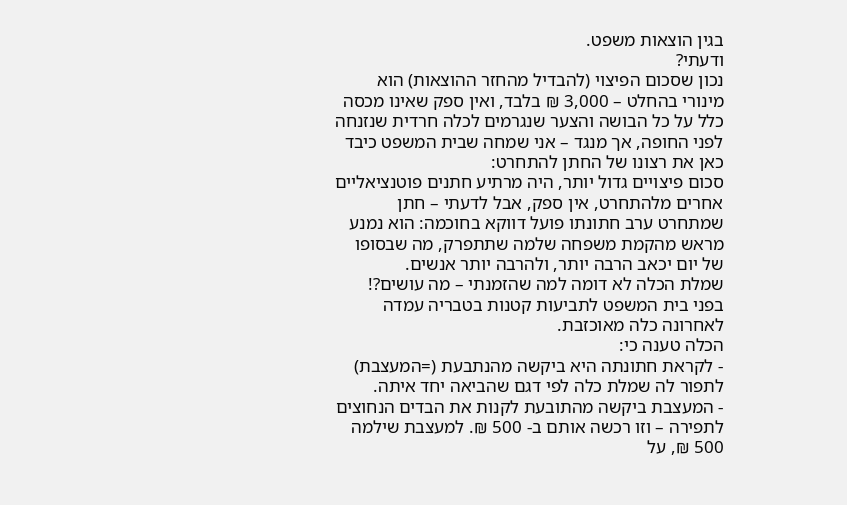בגין הוצאות משפט.
ודעתי?
נכון שסכום הפיצוי (להבדיל מהחזר ההוצאות) הוא מינורי בהחלט – 3,000 ₪ בלבד, ואין ספק שאינו מכסה כלל על כל הבושה והצער שנגרמים לכלה חרדית שנזנחה לפני החופה, אך מנגד – אני שמחה שבית המשפט כיבד כאן את רצונו של החתן להתחרט:
סכום פיצויים גדול יותר, היה מרתיע חתנים פוטנציאליים אחרים מלהתחרט, אין ספק, אבל לדעתי – חתן שמתחרט ערב חתונתו פועל דווקא בחוכמה: הוא נמנע מראש מהקמת משפחה שלמה שתתפרק, מה שבסופו של יום יכאב הרבה יותר, ולהרבה יותר אנשים.
שמלת הכלה לא דומה למה שהזמנתי – מה עושים?!
בפני בית המשפט לתביעות קטנות בטבריה עמדה לאחרונה כלה מאוכזבת.
הכלה טענה כי:
- לקראת חתונתה היא ביקשה מהנתבעת (=המעצבת) לתפור לה שמלת כלה לפי דגם שהביאה יחד איתה.
- המעצבת ביקשה מהתובעת לקנות את הבדים הנחוצים לתפירה – וזו רכשה אותם ב- 500 ₪. למעצבת שילמה 500 ₪, על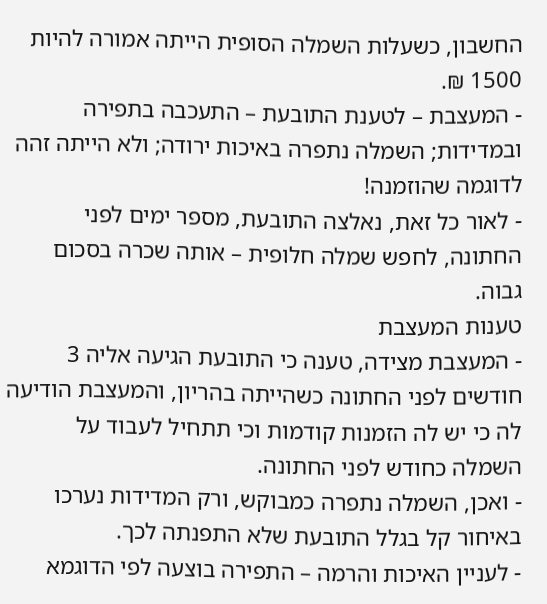החשבון, כשעלות השמלה הסופית הייתה אמורה להיות 1500 ₪.
- המעצבת – לטענת התובעת – התעכבה בתפירה ובמדידות; השמלה נתפרה באיכות ירודה; ולא הייתה זהה לדוגמה שהוזמנה!
- לאור כל זאת, נאלצה התובעת, מספר ימים לפני החתונה, לחפש שמלה חלופית – אותה שכרה בסכום גבוה.
טענות המעצבת
- המעצבת מצידה, טענה כי התובעת הגיעה אליה 3 חודשים לפני החתונה כשהייתה בהריון, והמעצבת הודיעה לה כי יש לה הזמנות קודמות וכי תתחיל לעבוד על השמלה כחודש לפני החתונה.
- ואכן, השמלה נתפרה כמבוקש, ורק המדידות נערכו באיחור קל בגלל התובעת שלא התפנתה לכך.
- לעניין האיכות והרמה – התפירה בוצעה לפי הדוגמא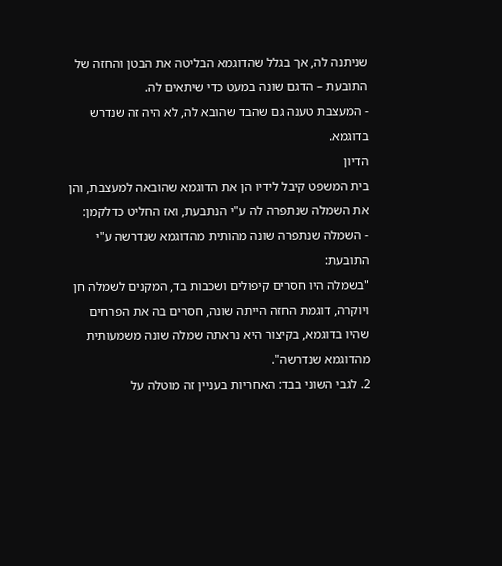שניתנה לה, אך בגלל שהדוגמא הבליטה את הבטן והחזה של התובעת – הדגם שונה במעט כדי שיתאים לה.
- המעצבת טענה גם שהבד שהובא לה, לא היה זה שנדרש בדוגמא.
הדיון
בית המשפט קיבל לידיו הן את הדוגמא שהובאה למעצבת, והן את השמלה שנתפרה לה ע"י הנתבעת, ואז החליט כדלקמן:
- השמלה שנתפרה שונה מהותית מהדוגמא שנדרשה ע"י התובעת:
"בשמלה היו חסרים קיפולים ושכבות בד, המקנים לשמלה חן ויוקרה, דוגמת החזה הייתה שונה, חסרים בה את הפרחים שהיו בדוגמא, בקיצור היא נראתה שמלה שונה משמעותית מהדוגמא שנדרשה".
2. לגבי השוני בבד: האחריות בעניין זה מוטלה על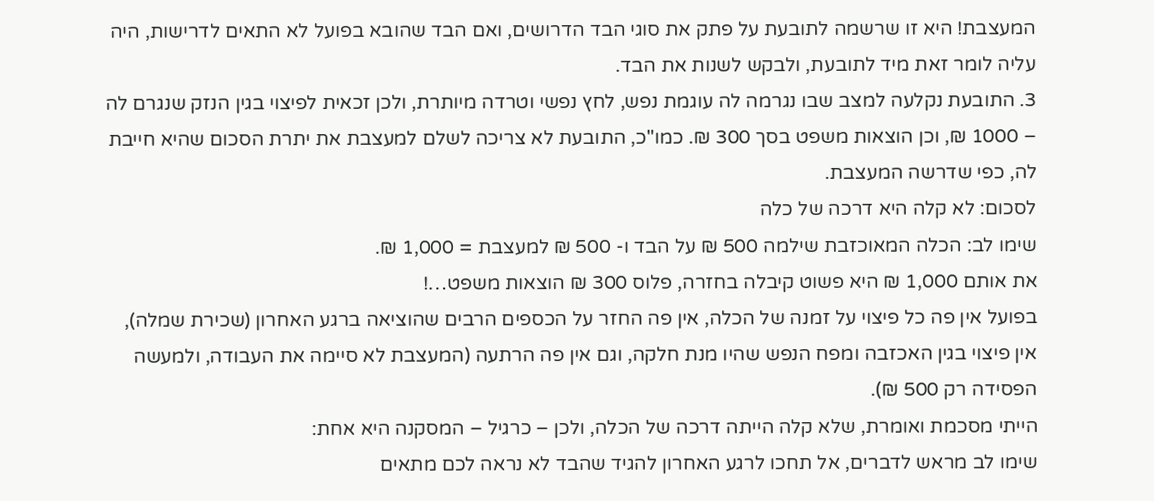המעצבת! היא זו שרשמה לתובעת על פתק את סוגי הבד הדרושים, ואם הבד שהובא בפועל לא התאים לדרישות, היה עליה לומר זאת מיד לתובעת, ולבקש לשנות את הבד.
3. התובעת נקלעה למצב שבו נגרמה לה עוגמת נפש, לחץ נפשי וטרדה מיותרת, ולכן זכאית לפיצוי בגין הנזק שנגרם לה – 1000 ₪, וכן הוצאות משפט בסך 300 ₪. כמו"כ, התובעת לא צריכה לשלם למעצבת את יתרת הסכום שהיא חייבת לה, כפי שדרשה המעצבת.
לסכום: לא קלה היא דרכה של כלה
שימו לב: הכלה המאוכזבת שילמה 500 ₪ על הבד ו- 500 ₪ למעצבת = 1,000 ₪.
את אותם 1,000 ₪ היא פשוט קיבלה בחזרה, פלוס 300 ₪ הוצאות משפט…!
בפועל אין פה כל פיצוי על זמנה של הכלה, אין פה החזר על הכספים הרבים שהוציאה ברגע האחרון (שכירת שמלה), אין פיצוי בגין האכזבה ומפח הנפש שהיו מנת חלקה, וגם אין פה הרתעה (המעצבת לא סיימה את העבודה, ולמעשה הפסידה רק 500 ₪).
הייתי מסכמת ואומרת, שלא קלה הייתה דרכה של הכלה, ולכן – כרגיל – המסקנה היא אחת:
שימו לב מראש לדברים, אל תחכו לרגע האחרון להגיד שהבד לא נראה לכם מתאים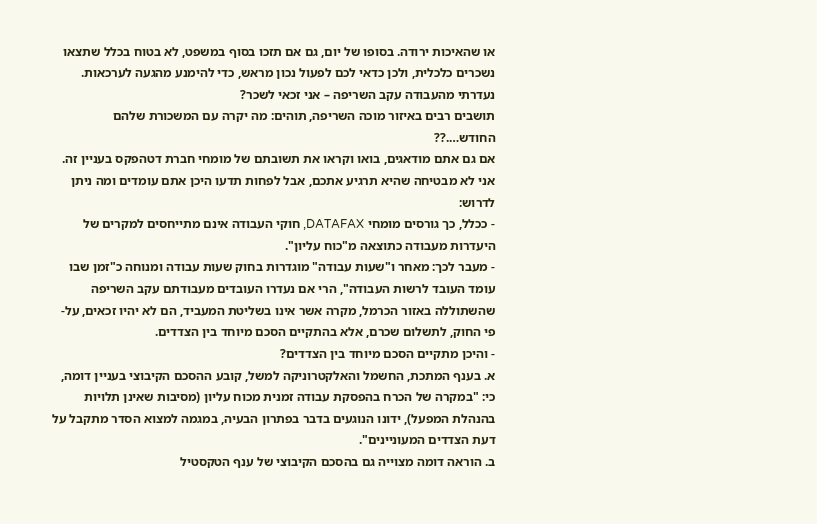או שהאיכות ירודה. בסופו של יום, גם אם תזכו בסוף במשפט, לא בטוח בכלל שתצאו נשכרים כלכלית, ולכן כדאי לכם לפעול נכון מראש, כדי להימנע מהגעה לערכאות.
נעדרתי מהעבודה עקב השריפה – אני זכאי לשכר?
תושבים רבים באיזור מוכה השריפה, תוהים: מה יקרה עם המשכורת שלהם החודש….??
אם גם אתם מודאגים, בואו וקראו את תשובתם של מומחי חברת דטהפקס בעניין זה. אני לא מבטיחה שהיא תרגיע אתכם, אבל לפחות תדעו היכן אתם עומדים ומה ניתן לדרוש:
- ככלל, כך גורסים מומחי DATAFAX, חוקי העבודה אינם מתייחסים למקרים של היעדרות מעבודה כתוצאה מ"כוח עליון".
- מעבר לכך: מאחר ו"שעות עבודה" מוגדרות בחוק שעות עבודה ומנוחה כ"זמן שבו עומד העובד לרשות העבודה", הרי אם נעדרו העובדים מעבודתם עקב השריפה שהשתוללה באזור הכרמל, מקרה אשר אינו בשליטת המעביד, הם לא יהיו זכאים, על-פי החוק, לתשלום שכרם, אלא בהתקיים הסכם מיוחד בין הצדדים.
- והיכן מתקיים הסכם מיוחד בין הצדדים?
א. בענף המתכת, החשמל והאלקטרוניקה למשל, קובע ההסכם הקיבוצי בעניין דומה, כי: "במקרה של הכרח בהפסקת עבודה זמנית מכוח עליון (מסיבות שאינן תלויות בהנהלת המפעל), ידונו הנוגעים בדבר בפתרון הבעיה, במגמה למצוא הסדר מתקבל על דעת הצדדים המעוניינים".
ב. הוראה דומה מצוייה גם בהסכם הקיבוצי של ענף הטקסטיל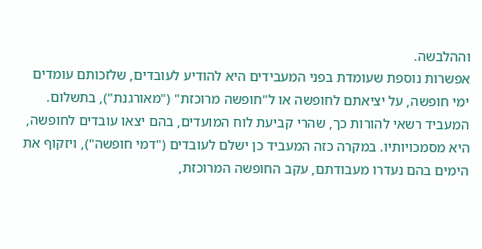וההלבשה.
אפשרות נוספת שעומדת בפני המעבידים היא להודיע לעובדים, שלזכותם עומדים ימי חופשה, על יציאתם לחופשה או ל"חופשה מרוכזת" ("מאורגנת"), בתשלום. המעביד רשאי להורות כך, שהרי קביעת לוח המועדים, בהם יצאו עובדים לחופשה, היא מסמכויותיו. במקרה כזה המעביד כן ישלם לעובדים ("דמי חופשה"), ויזקוף את הימים בהם נעדרו מעבודתם, עקב החופשה המרוכזת,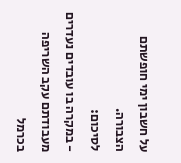על חשבון ימי חופשתם הצבורה.
לסיכום:
- במקרה בו עובדים נעדרים מעבודתם עקב השריפה בכרמל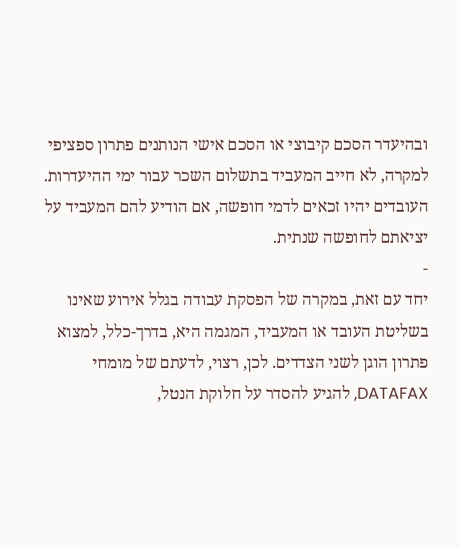ובהיעדר הסכם קיבוצי או הסכם אישי הנותנים פתרון ספציפי למקרה, לא חייב המעביד בתשלום השכר עבור ימי ההיעדרות. העובדים יהיו זכאים לדמי חופשה, אם הודיע להם המעביד על יציאתם לחופשה שנתית.
-
יחד עם זאת, במקרה של הפסקת עבודה בגלל אירוע שאינו בשליטת העובד או המעביד, המגמה היא, בדרך-כלל, למצוא פתרון הוגן לשני הצדדים. לכן, רצוי, לדעתם של מומחי DATAFAX, להגיע להסדר על חלוקת הנטל,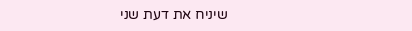שיניח את דעת שני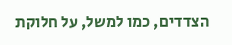הצדדים, כמו למשל, על חלוקת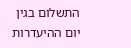התשלום בגין יום ההיעדרות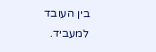בין העובד למעביד.